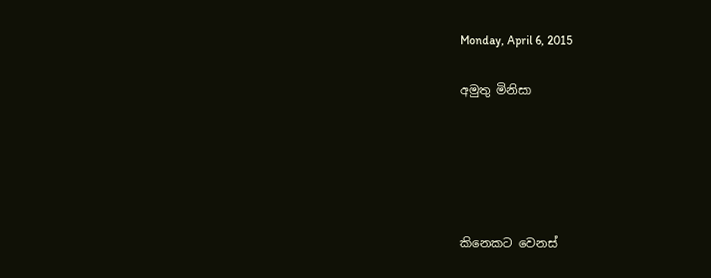Monday, April 6, 2015

අමුතු මිනිසා





කිනෙකට වෙනස්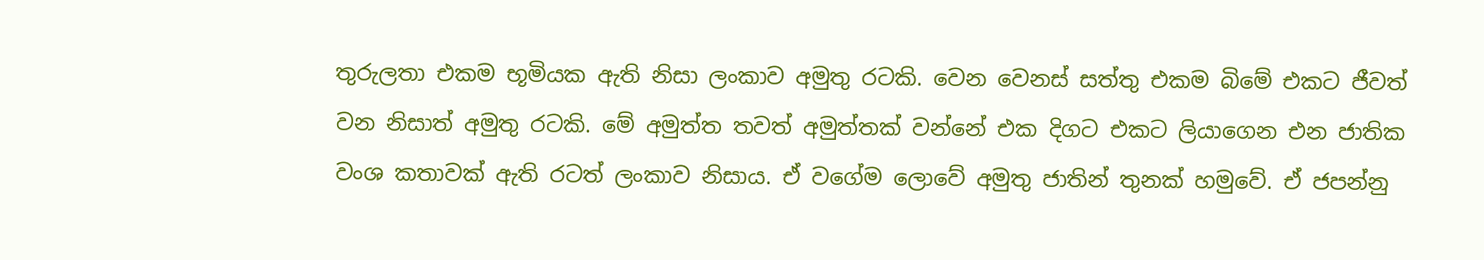තුරුලතා එකම භූමියක ඇති නිසා ලංකාව අමුතු රටකි. වෙන වෙනස් සත්තු එකම බිමේ එකට ජීවත් වන නිසාත් අමුතු රටකි. මේ අමුත්ත තවත් අමුත්තක් වන්නේ එක දිගට එකට ලියාගෙන එන ජාතික වංශ කතාවක් ඇති රටත් ලංකාව නිසාය. ඒ වගේම ලොවේ අමුතු ජාතින් තුනක් හමුවේ. ඒ ජපන්නු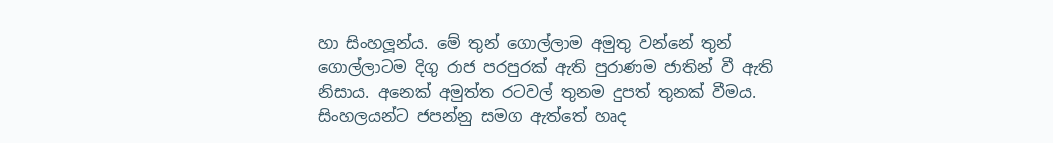හා සිංහලූන්ය. මේ තුන් ගොල්ලාම අමුතු වන්නේ තුන් ගොල්ලාටම දිගු රාජ පරපුරක් ඇති පුරාණම ජාතින් වී ඇති නිසාය. අනෙක් අමුත්ත රටවල් තුනම දුපත් තුනක් වීමය. සිංහලයන්ට ජපන්නු සමග ඇත්තේ හෘද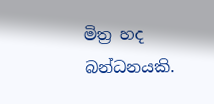මිත්‍ර හද බන්ධනයකි.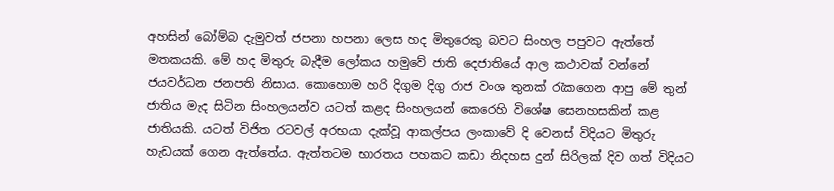අහසින් බෝම්බ දැමුවත් ජපනා හපනා ලෙස හද මිතුරෙකු බවට සිංහල පපුවට ඇත්තේ මතකයකි. මේ හද මිතුරු බැදීම ලෝකය හමුවේ ජාති දෙජාතියේ ආල කථාවක් වන්නේ ජයවර්ධන ජනපති නිසාය. කොහොම හරි දිගුම දිගු රාජ වංශ තුනක් රැකගෙන ආපු මේ තුන් ජාතිය මැද සිටින සිංහලයන්ව යටත් කළද සිංහලයන් කෙරෙහි විශේෂ සෙනහසකින් කළ ජාතියකි. යටත් විජිත රටවල් අරභයා දැක්වූ ආකල්පය ලංකාවේ දි වෙනස් විදියට මිතුරු හැඩයක් ගෙන ඇත්තේය. ඇත්තටම භාරතය පහකට කඩා නිදහස දුන් සිරිලක් දිව ගත් විදියට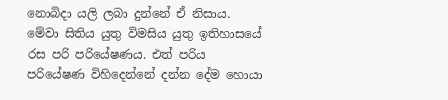නොබිදා යලි ලබා දුන්නේ ඒ නිසාය. මේවා සිතිය යුතු විමසිය යුතු ඉතිහාසයේ රස පරි පරියේෂණය. එත් පරිය පරියේෂණ විහිදෙන්නේ දන්න දේම හොයා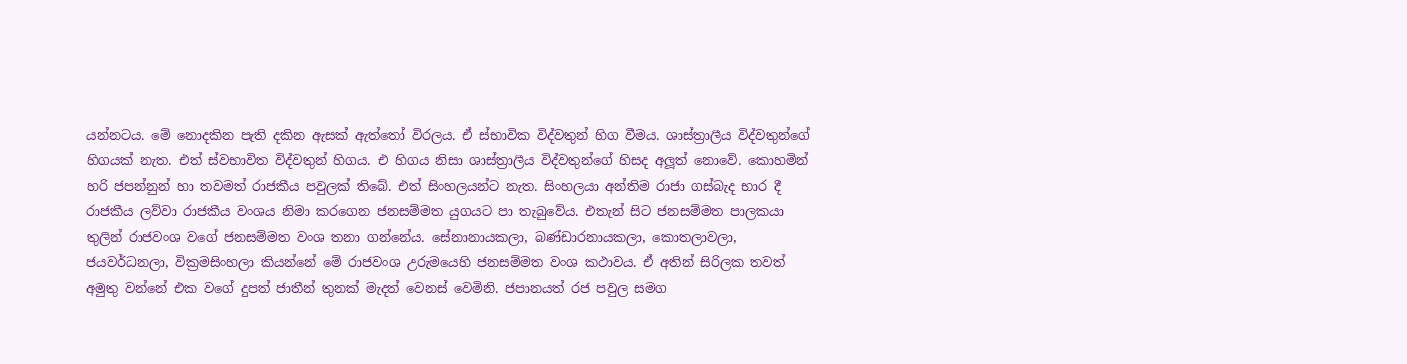යන්නටය. මේ නොදකින පැති දකින ඇසක් ඇත්තෝ විරලය. ඒ ස්භාවික විද්වතුන් හිග වීමය. ශාස්ත්‍රාලීය විද්වතුන්ගේ හිගයක් නැත. එත් ස්වභාවිත විද්වතුන් හිගය. එ හිගය නිසා ශාස්ත්‍රාලීය විද්වතුන්ගේ හිසද අලූත් නොවේ. කොහමින් හරි ජපන්නුන් හා තවමත් රාජකීය පවුලක් තිබේ. එත් සිංහලයන්ට නැත. සිංහලයා අන්තිම රාජා ගස්බැද භාර දී රාජකීය ලව්වා රාජකීය වංශය නිමා කරගෙන ජනසම්මත යුගයට පා තැබුවේය. එතැන් සිට ජනසම්මත පාලකයා තුලින් රාජවංශ වගේ ජනසම්මත වංශ තනා ගන්නේය. සේනානායකලා, බණ්ඩාරනායකලා, කොතලාවලා, ජයවර්ධනලා, වික්‍රමසිංහලා කියන්නේ මේ රාජවංශ උරුමයෙහි ජනසම්මත වංශ කථාවය. ඒ අතින් සිරිලක තවත් අමුතු වන්නේ එක වගේ දුපත් ජාතීන් තුනක් මැදත් වෙනස් වෙමිනි. ජපානයත් රජ පවුල සමග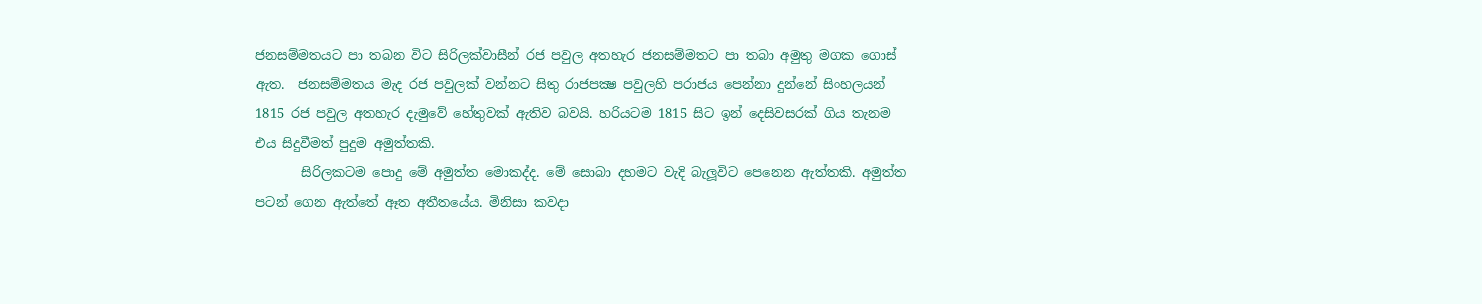ජනසම්මතයට පා තබන විට සිරිලක්වාසීන් රජ පවුල අතහැර ජනසම්මතට පා තබා අමුතු මගක ගොස් ඇත.  ජනසම්මතය මැද රජ පවුලක් වන්නට සිතු රාජපක්‍ෂ පවුලහි පරාජය පෙන්නා දුන්නේ සිංහලයන් 1815 රජ පවුල අතහැර දැමුවේ හේතුවක් ඇතිව බවයි. හරියටම 1815 සිට ඉන් දෙසිවසරක් ගිය තැනම එය සිදුවීමත් පුදුම අමුත්තකි.
       සිරිලකටම පොදු මේ අමුත්ත මොකද්ද. මේ සොබා දහමට වැදි බැලූවිට පෙනෙන ඇත්තකි. අමුත්ත පටන් ගෙන ඇත්තේ ඈත අතීතයේය. මිනිසා කවදා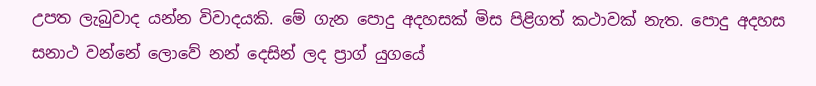උපත ලැබුවාද යන්න විවාදයකි. මේ ගැන පොදු අදහසක් මිස පිළිගත් කථාවක් නැත. පොදු අදහස සනාථ වන්නේ ලොවේ නන් දෙසින් ලද ප්‍රාග් යුගයේ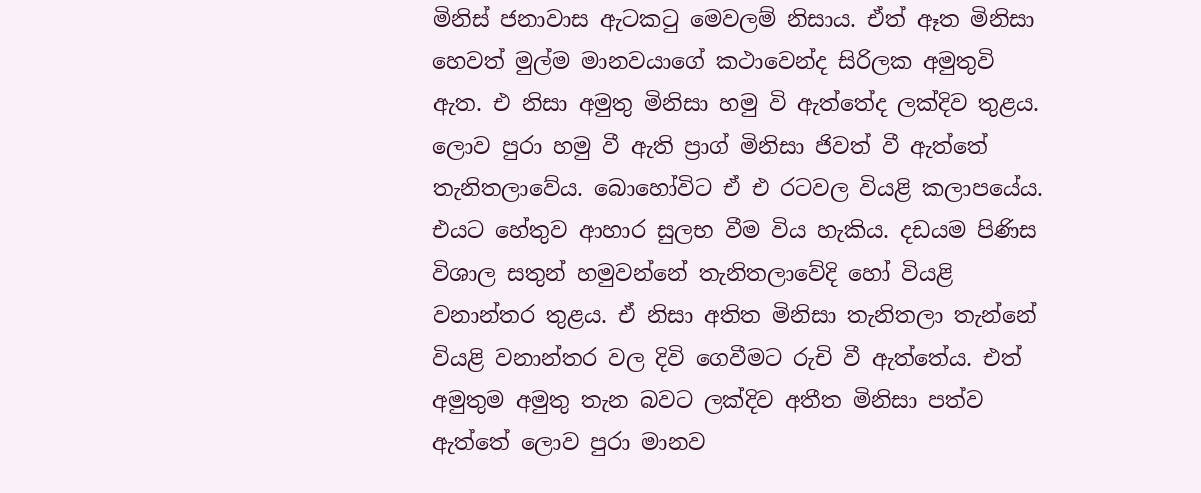මිනිස් ජනාවාස ඇටකටු මෙවලම් නිසාය. ඒත් ඈත මිනිසා හෙවත් මුල්ම මානවයාගේ කථාවෙන්ද සිරිලක අමුතුවි ඇත. එ නිසා අමුතු මිනිසා හමු වි ඇත්තේද ලක්දිව තුළය. ලොව පුරා හමු වී ඇති ප්‍රාග් මිනිසා ජිවත් වී ඇත්තේ තැනිතලාවේය. බොහෝවිට ඒ එ රටවල වියළි කලාපයේය. එයට හේතුව ආහාර සුලභ වීම විය හැකිය. දඩයම පිණිස විශාල සතුන් හමුවන්නේ තැනිතලාවේදි හෝ වියළි වනාන්තර තුළය. ඒ නිසා අතිත මිනිසා තැනිතලා තැන්නේ වියළි වනාන්තර වල දිවි ගෙවීමට රුචි වී ඇත්තේය. එත් අමුතුම අමුතු තැන බවට ලක්දිව අතීත මිනිසා පත්ව ඇත්තේ ලොව පුරා මානව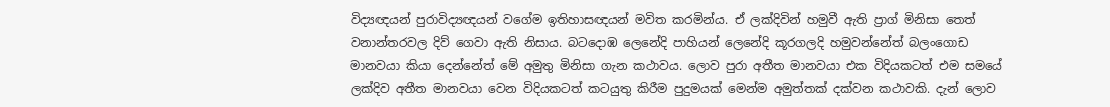විද්‍යඥයන් පුරාවිද්‍යඥයන් වගේම ඉතිහාසඥයන් මවිත කරමින්ය. ඒ ලක්දිවින් හමුවී ඇති ප්‍රාග් මිනිසා තෙත් වනාන්තරවල දිව් ගෙවා ඇති නිසාය. බටදොඹ ලෙනේදි පාහියන් ලෙනේදි කූරගලදි හමුවන්නේත් බලංගොඩ මානවයා කියා දෙන්නේත් මේ අමුතු මිනිසා ගැන කථාවය. ලොව පුරා අතීත මානවයා එක විදියකටත් එම සමයේ ලක්දිව අතීත මානවයා වෙන විදියකටත් කටයුතු කිරීම පුදුමයක් මෙන්ම අමුත්තක් දක්වන කථාවකි. දැන් ලොව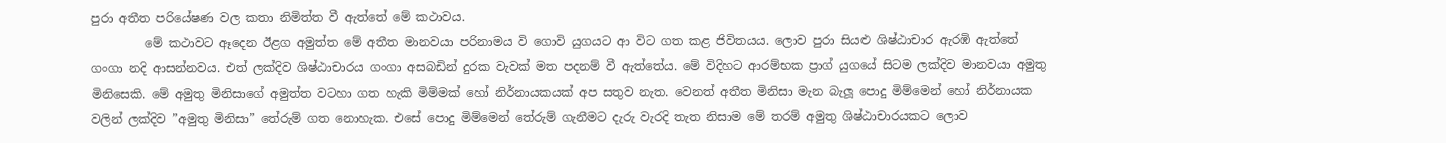පුරා අතීත පරියේෂණ වල කතා නිමිත්ත වී ඇත්තේ මේ කථාවය.
         මේ කථාවට ඈදෙන ඊළග අමුත්ත මේ අතීත මානවයා පරිනාමය වි ගොවි යුගයට ආ විට ගත කළ ජිවිතයය. ලොව පුරා සියළු ශිෂ්ඨාචාර ඇරඹි ඇත්තේ ගංගා නදි ආසන්නවය. එත් ලක්දිව ශිෂ්ඨාචාරය ගංගා අසබඩින් දුරක වැවක් මත පදනම් වී ඇත්තේය. මේ විදිහට ආරම්භක ප්‍රාග් යුගයේ සිටම ලක්දිව මානවයා අමුතු මිනිසෙකි. මේ අමුතු මිනිසාගේ අමුත්ත වටහා ගත හැකි මිම්මක් හෝ නිර්නායකයක් අප සතුව නැත. වෙනත් අතීත මිනිසා මැන බැලූ පොදු මිම්මෙන් හෝ නිර්නායක වලින් ලක්දිව ”අමුතු මිනිසා” තේරුම් ගත නොහැක. එසේ පොදු මිම්මෙන් තේරුම් ගැනීමට දැරු වැරදි තැත නිසාම මේ තරම් අමුතු ශිෂ්ඨාචාරයකට ලොව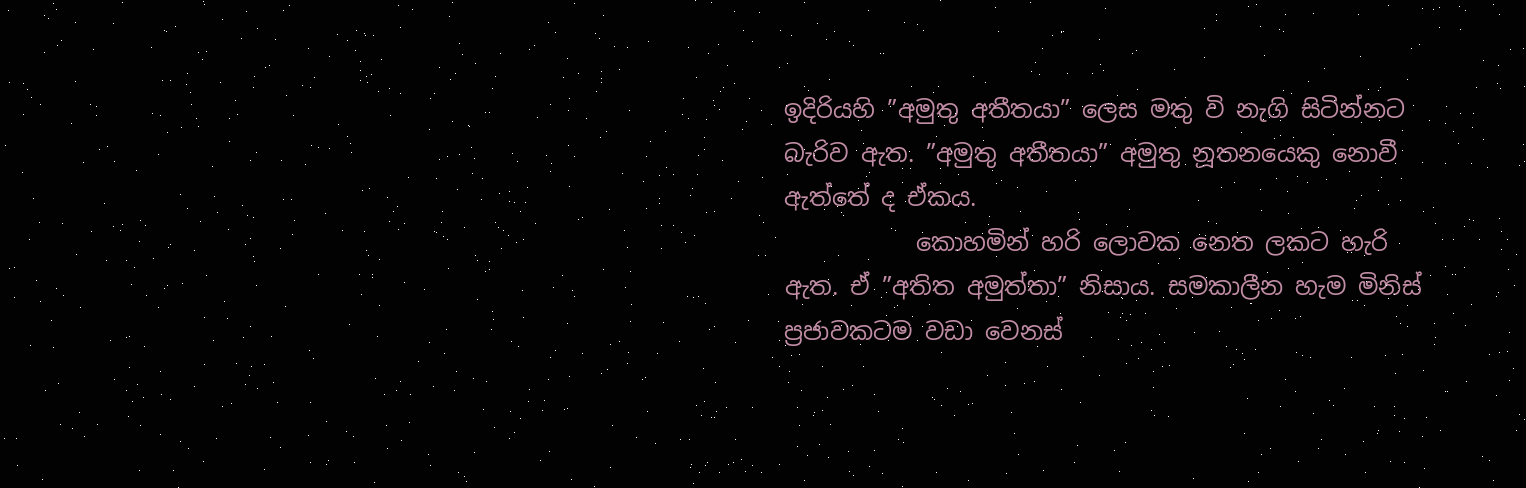ඉදිරියහි ”අමුතු අතීතයා” ලෙස මතු වි නැගි සිටින්නට බැරිව ඇත. ”අමුතු අතීතයා” අමුතු නූතනයෙකු නොවී ඇත්තේ ද ඒකය.
           කොහමින් හරි ලොවක නෙත ලකට හැරි ඇත. ඒ ”අතිත අමුත්තා” නිසාය. සමකාලීන හැම මිනිස් ප්‍රජාවකටම වඩා වෙනස්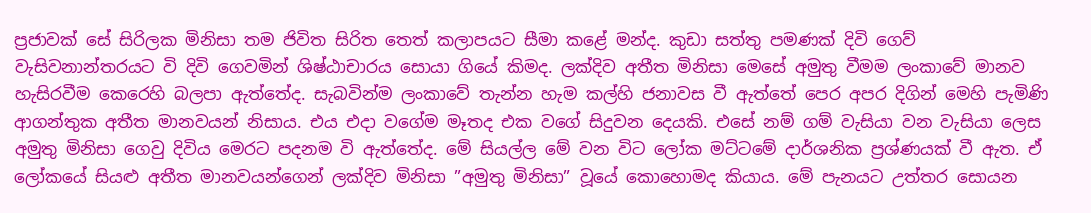ප්‍රජාවක් සේ සිරිලක මිනිසා තම ජිවිත සිරිත තෙත් කලාපයට සීමා කළේ මන්ද. කුඩා සත්තු පමණක් දිවි ගෙව් වැසිවනාන්තරයට වි දිවි ගෙවමින් ශිෂ්ඨාචාරය සොයා ගියේ කිමද. ලක්දිව අතීත මිනිසා මෙසේ අමුතු වීමම ලංකාවේ මානව හැසිරවීම කෙරෙහි බලපා ඇත්තේද. සැබවින්ම ලංකාවේ තැන්න හැම කල්හි ජනාවස වී ඇත්තේ පෙර අපර දිගින් මෙහි පැමිණි ආගන්තුක අතීත මානවයන් නිසාය. එය එදා වගේම මෑතද එක වගේ සිදුවන දෙයකි. එසේ නම් ගම් වැසියා වන වැසියා ලෙස අමුතු මිනිසා ගෙවු දිවිය මෙරට පදනම වි ඇත්තේද. මේ සියල්ල මේ වන විට ලෝක මට්ටමේ දාර්ශනික ප්‍රශ්ණයක් වී ඇත. ඒ ලෝකයේ සියළු අතීත මානවයන්ගෙන් ලක්දිව මිනිසා ”අමුතු මිනිසා” වූයේ කොහොමද කියාය. මේ පැනයට උත්තර සොයන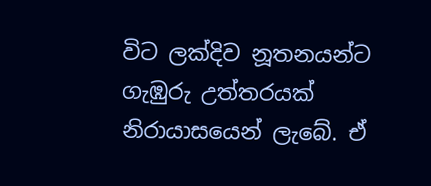විට ලක්දිව නූතනයන්ට ගැඹුරු උත්තරයක් නිරායාසයෙන් ලැබේ. ඒ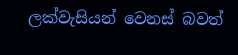ලක්වැසියන් වෙනස් බවත්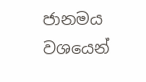ජානමය වශයෙන්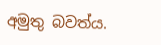අමුතු බවත්ය.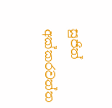සුජිත් අක්කරවත්ත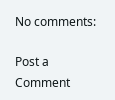No comments:

Post a Comment